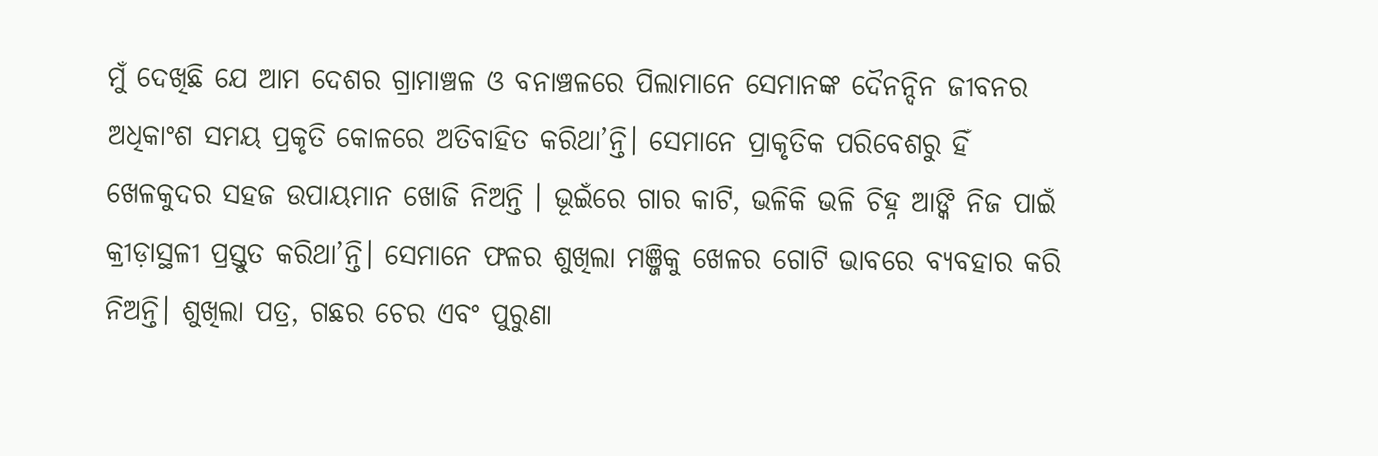ମୁଁ ଦେଖିଛି ଯେ ଆମ ଦେଶର ଗ୍ରାମାଞ୍ଚଳ ଓ ବନାଞ୍ଚଳରେ ପିଲାମାନେ ସେମାନଙ୍କ ଦୈନନ୍ଦିନ ଜୀବନର ଅଧିକାଂଶ ସମୟ ପ୍ରକୃତି କୋଳରେ ଅତିବାହିତ କରିଥା’ନ୍ତି। ସେମାନେ ପ୍ରାକୃତିକ ପରିବେଶରୁ ହିଁ ଖେଳକୁଦର ସହଜ ଉପାୟମାନ ଖୋଜି ନିଅନ୍ତି । ଭୂଇଁରେ ଗାର କାଟି, ଭଳିକି ଭଳି ଚିହ୍ନ ଆଙ୍କି ନିଜ ପାଇଁ କ୍ରୀଡ଼ାସ୍ଥଳୀ ପ୍ରସ୍ତୁତ କରିଥା’ନ୍ତି। ସେମାନେ ଫଳର ଶୁଖିଲା ମଞ୍ଜିକୁ ଖେଳର ଗୋଟି ଭାବରେ ବ୍ୟବହାର କରି ନିଅନ୍ତି। ଶୁଖିଲା ପତ୍ର, ଗଛର ଚେର ଏବଂ ପୁରୁଣା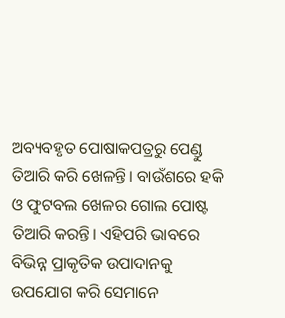ଅବ୍ୟବହୃତ ପୋଷାକପତ୍ରରୁ ପେଣ୍ଡୁ ତିଆରି କରି ଖେଳନ୍ତି। ବାଉଁଶରେ ହକି ଓ ଫୁଟବଲ ଖେଳର ଗୋଲ ପୋଷ୍ଟ ତିଆରି କରନ୍ତି। ଏହିପରି ଭାବରେ ବିଭିନ୍ନ ପ୍ରାକୃତିକ ଉପାଦାନକୁ ଉପଯୋଗ କରି ସେମାନେ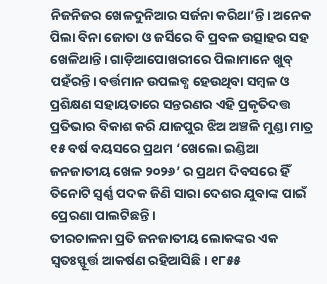ନିଜନିଜର ଖେଳଦୁନିଆର ସର୍ଜନା କରିଥା’ନ୍ତି। ଅନେକ ପିଲା ବିନା ଜୋତା ଓ ଜର୍ସିରେ ବି ପ୍ରବଳ ଉତ୍ସାହର ସହ ଖେଳିଥାନ୍ତି। ଗାଡ଼ିଆପୋଖରୀରେ ପିଲାମାନେ ଖୁବ୍ ପହଁରନ୍ତି। ବର୍ତ୍ତମାନ ଉପଲବ୍ଧ ହେଉଥିବା ସମ୍ବଳ ଓ ପ୍ରଶିକ୍ଷଣ ସହାୟତାରେ ସନ୍ତରଣର ଏହି ପ୍ରକୃତିଦତ୍ତ ପ୍ରତିଭାର ବିକାଶ କରି ଯାଜପୁର ଝିଅ ଅଞ୍ଚଳି ମୁଣ୍ଡା ମାତ୍ର ୧୫ ବର୍ଷ ବୟସରେ ପ୍ରଥମ ‘ଖେଲୋ ଇଣ୍ଡିଆ ଜନଜାତୀୟ ଖେଳ ୨୦୨୬’ ର ପ୍ରଥମ ଦିବସରେ ହିଁ ତିନୋଟି ସ୍ବର୍ଣ୍ଣ ପଦକ ଜିଣି ସାରା ଦେଶର ଯୁବାଙ୍କ ପାଇଁ ପ୍ରେରଣା ପାଲଟିଛନ୍ତି।
ତୀରଚାଳନା ପ୍ରତି ଜନଜାତୀୟ ଲୋକଙ୍କର ଏକ ସ୍ବତଃସ୍ଫୂର୍ତ୍ତ ଆକର୍ଷଣ ରହିଆସିଛି। ୧୮୫୫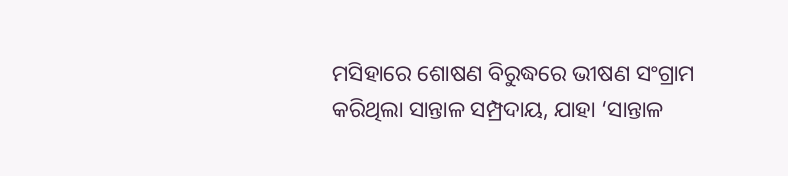ମସିହାରେ ଶୋଷଣ ବିରୁଦ୍ଧରେ ଭୀଷଣ ସଂଗ୍ରାମ କରିଥିଲା ସାନ୍ତାଳ ସମ୍ପ୍ରଦାୟ, ଯାହା ‘ସାନ୍ତାଳ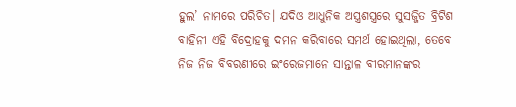ହୁଲ’ ନାମରେ ପରିଚିତ। ଯଦିଓ ଆଧୁନିକ ଅସ୍ତ୍ରଶସ୍ତ୍ରରେ ସୁସଜ୍ଜିତ ବ୍ରିଟିଶ ବାହିନୀ ଏହି ବିଦ୍ରୋହକୁ ଦମନ କରିବାରେ ସମର୍ଥ ହୋଇଥିଲା, ତେବେ ନିଜ ନିଜ ବିବରଣୀରେ ଇଂରେଜମାନେ ସାନ୍ତାଳ ବୀରମାନଙ୍କର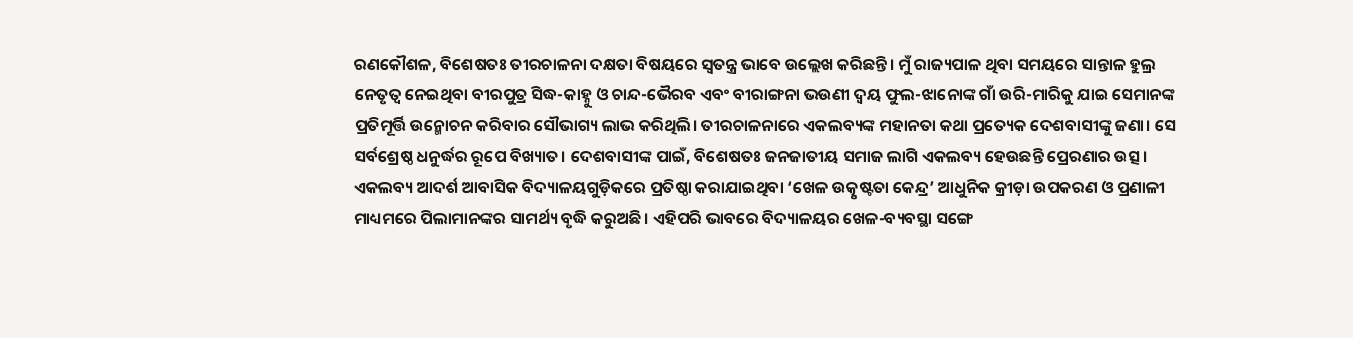ରଣକୌଶଳ, ବିଶେଷତଃ ତୀରଚାଳନା ଦକ୍ଷତା ବିଷୟରେ ସ୍ବତନ୍ତ୍ର ଭାବେ ଉଲ୍ଲେଖ କରିଛନ୍ତି। ମୁଁ ରାଜ୍ୟପାଳ ଥିବା ସମୟରେ ସାନ୍ତାଳ ହୁଲ୍ର ନେତୃତ୍ୱ ନେଇଥିବା ବୀରପୁତ୍ର ସିଦ୍ଧ-କାହ୍ନୁ ଓ ଚାନ୍ଦ-ଭୈରବ ଏବଂ ବୀରାଙ୍ଗନା ଭଉଣୀ ଦ୍ୱୟ ଫୁଲ-ଝାନୋଙ୍କ ଗାଁ ଉରି-ମାରିକୁ ଯାଇ ସେମାନଙ୍କ ପ୍ରତିମୂର୍ତ୍ତି ଉନ୍ମୋଚନ କରିବାର ସୌଭାଗ୍ୟ ଲାଭ କରିଥିଲି। ତୀରଚାଳନାରେ ଏକଲବ୍ୟଙ୍କ ମହାନତା କଥା ପ୍ରତ୍ୟେକ ଦେଶବାସୀଙ୍କୁ ଜଣା। ସେ ସର୍ବଶ୍ରେଷ୍ଠ ଧନୁର୍ଦ୍ଧର ରୂପେ ବିଖ୍ୟାତ। ଦେଶବାସୀଙ୍କ ପାଇଁ, ବିଶେଷତଃ ଜନଜାତୀୟ ସମାଜ ଲାଗି ଏକଲବ୍ୟ ହେଉଛନ୍ତି ପ୍ରେରଣାର ଉତ୍ସ। ଏକଲବ୍ୟ ଆଦର୍ଶ ଆବାସିକ ବିଦ୍ୟାଳୟଗୁଡ଼ିକରେ ପ୍ରତିଷ୍ଠା କରାଯାଇଥିବା ‘ଖେଳ ଉତ୍କୃଷ୍ଟତା କେନ୍ଦ୍ର’ ଆଧୁନିକ କ୍ରୀଡ଼ା ଉପକରଣ ଓ ପ୍ରଣାଳୀ ମାଧ୍ୟମରେ ପିଲାମାନଙ୍କର ସାମର୍ଥ୍ୟ ବୃଦ୍ଧି କରୁଅଛି। ଏହିପରି ଭାବରେ ବିଦ୍ୟାଳୟର ଖେଳ-ବ୍ୟବସ୍ଥା ସଙ୍ଗେ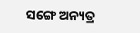ସଙ୍ଗେ ଅନ୍ୟତ୍ର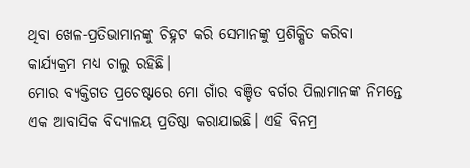ଥିବା ଖେଳ-ପ୍ରତିଭାମାନଙ୍କୁ ଚିହ୍ନଟ କରି ସେମାନଙ୍କୁ ପ୍ରଶିକ୍ଷିତ କରିବା କାର୍ଯ୍ୟକ୍ରମ ମଧ୍ୟ ଚାଲୁ ରହିଛି।
ମୋର ବ୍ୟକ୍ତିଗତ ପ୍ରଚେଷ୍ଟାରେ ମୋ ଗାଁର ବଞ୍ଚିତ ବର୍ଗର ପିଲାମାନଙ୍କ ନିମନ୍ତେ ଏକ ଆବାସିକ ବିଦ୍ୟାଳୟ ପ୍ରତିଷ୍ଠା କରାଯାଇଛି। ଏହି ବିନମ୍ର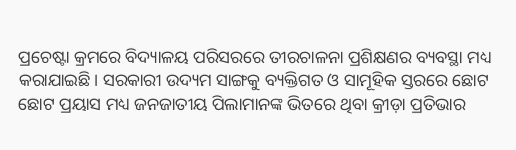ପ୍ରଚେଷ୍ଟା କ୍ରମରେ ବିଦ୍ୟାଳୟ ପରିସରରେ ତୀରଚାଳନା ପ୍ରଶିକ୍ଷଣର ବ୍ୟବସ୍ଥା ମଧ୍ୟ କରାଯାଇଛି। ସରକାରୀ ଉଦ୍ୟମ ସାଙ୍ଗକୁ ବ୍ୟକ୍ତିଗତ ଓ ସାମୂହିକ ସ୍ତରରେ ଛୋଟ ଛୋଟ ପ୍ରୟାସ ମଧ୍ୟ ଜନଜାତୀୟ ପିଲାମାନଙ୍କ ଭିତରେ ଥିବା କ୍ରୀଡ଼ା ପ୍ରତିଭାର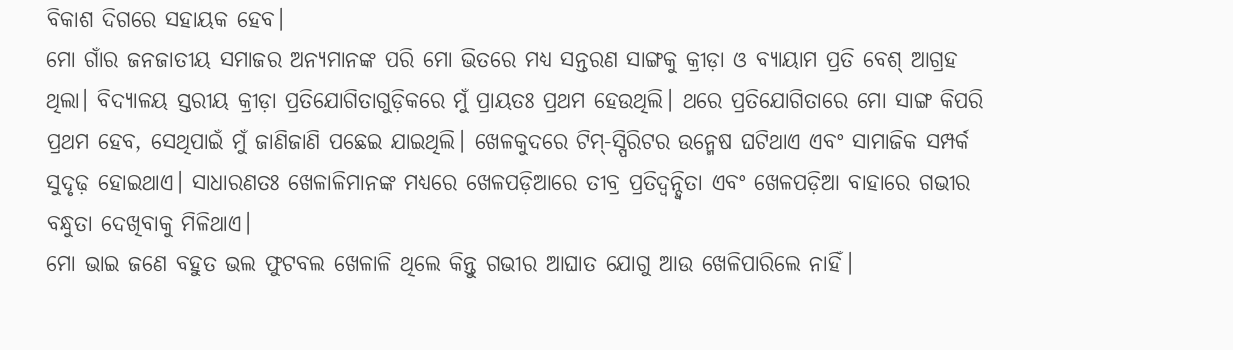ବିକାଶ ଦିଗରେ ସହାୟକ ହେବ।
ମୋ ଗାଁର ଜନଜାତୀୟ ସମାଜର ଅନ୍ୟମାନଙ୍କ ପରି ମୋ ଭିତରେ ମଧ୍ୟ ସନ୍ତରଣ ସାଙ୍ଗକୁ କ୍ରୀଡ଼ା ଓ ବ୍ୟାୟାମ ପ୍ରତି ବେଶ୍ ଆଗ୍ରହ ଥିଲା। ବିଦ୍ୟାଳୟ ସ୍ତରୀୟ କ୍ରୀଡ଼ା ପ୍ରତିଯୋଗିତାଗୁଡ଼ିକରେ ମୁଁ ପ୍ରାୟତଃ ପ୍ରଥମ ହେଉଥିଲି। ଥରେ ପ୍ରତିଯୋଗିତାରେ ମୋ ସାଙ୍ଗ କିପରି ପ୍ରଥମ ହେବ, ସେଥିପାଇଁ ମୁଁ ଜାଣିଜାଣି ପଛେଇ ଯାଇଥିଲି। ଖେଳକୁଦରେ ଟିମ୍-ସ୍ପିରିଟର ଉନ୍ମେଷ ଘଟିଥାଏ ଏବଂ ସାମାଜିକ ସମ୍ପର୍କ ସୁଦୃଢ଼ ହୋଇଥାଏ। ସାଧାରଣତଃ ଖେଳାଳିମାନଙ୍କ ମଧ୍ୟରେ ଖେଳପଡ଼ିଆରେ ତୀବ୍ର ପ୍ରତିଦ୍ୱନ୍ଦ୍ୱିତା ଏବଂ ଖେଳପଡ଼ିଆ ବାହାରେ ଗଭୀର ବନ୍ଧୁତା ଦେଖିବାକୁ ମିଳିଥାଏ।
ମୋ ଭାଇ ଜଣେ ବହୁତ ଭଲ ଫୁଟବଲ ଖେଳାଳି ଥିଲେ କିନ୍ତୁ ଗଭୀର ଆଘାତ ଯୋଗୁ ଆଉ ଖେଳିପାରିଲେ ନାହିଁ।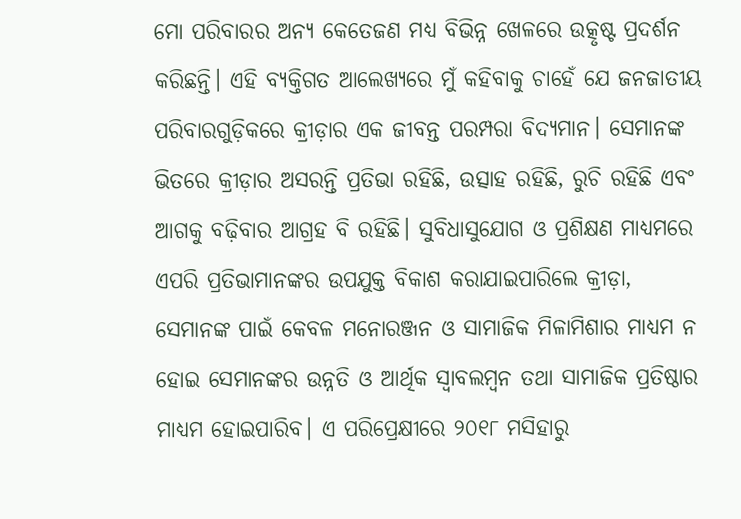ମୋ ପରିବାରର ଅନ୍ୟ କେତେଜଣ ମଧ୍ୟ ବିଭିନ୍ନ ଖେଳରେ ଉତ୍କୃଷ୍ଟ ପ୍ରଦର୍ଶନ କରିଛନ୍ତି। ଏହି ବ୍ୟକ୍ତିଗତ ଆଲେଖ୍ୟରେ ମୁଁ କହିବାକୁ ଚାହେଁ ଯେ ଜନଜାତୀୟ ପରିବାରଗୁଡ଼ିକରେ କ୍ରୀଡ଼ାର ଏକ ଜୀବନ୍ତ ପରମ୍ପରା ବିଦ୍ୟମାନ। ସେମାନଙ୍କ ଭିତରେ କ୍ରୀଡ଼ାର ଅସରନ୍ତି ପ୍ରତିଭା ରହିଛି, ଉତ୍ସାହ ରହିଛି, ରୁଚି ରହିଛି ଏବଂ ଆଗକୁ ବଢ଼ିବାର ଆଗ୍ରହ ବି ରହିଛି। ସୁବିଧାସୁଯୋଗ ଓ ପ୍ରଶିକ୍ଷଣ ମାଧ୍ୟମରେ ଏପରି ପ୍ରତିଭାମାନଙ୍କର ଉପଯୁକ୍ତ ବିକାଶ କରାଯାଇପାରିଲେ କ୍ରୀଡ଼ା, ସେମାନଙ୍କ ପାଇଁ କେବଳ ମନୋରଞ୍ଜନ ଓ ସାମାଜିକ ମିଳାମିଶାର ମାଧ୍ୟମ ନ ହୋଇ ସେମାନଙ୍କର ଉନ୍ନତି ଓ ଆର୍ଥିକ ସ୍ବାବଲମ୍ବନ ତଥା ସାମାଜିକ ପ୍ରତିଷ୍ଠାର ମାଧ୍ୟମ ହୋଇପାରିବ। ଏ ପରିପ୍ରେକ୍ଷୀରେ ୨୦୧୮ ମସିହାରୁ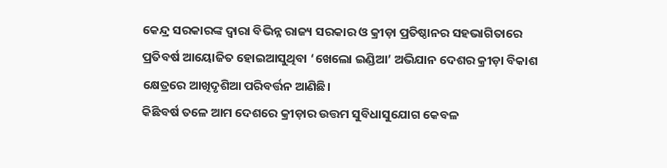କେନ୍ଦ୍ର ସରକାରଙ୍କ ଦ୍ୱାରା ବିଭିନ୍ନ ରାଜ୍ୟ ସରକାର ଓ କ୍ରୀଡ଼ା ପ୍ରତିଷ୍ଠାନର ସହଭାଗିତାରେ ପ୍ରତିବର୍ଷ ଆୟୋଜିତ ହୋଇଆସୁଥିବା ‘ଖେଲୋ ଇଣ୍ଡିଆ’ ଅଭିଯାନ ଦେଶର କ୍ରୀଡ଼ା ବିକାଶ କ୍ଷେତ୍ରରେ ଆଖିଦୃଶିଆ ପରିବର୍ତ୍ତନ ଆଣିଛି।
କିଛିବର୍ଷ ତଳେ ଆମ ଦେଶରେ କ୍ରୀଡ଼ାର ଉତ୍ତମ ସୁବିଧାସୁଯୋଗ କେବଳ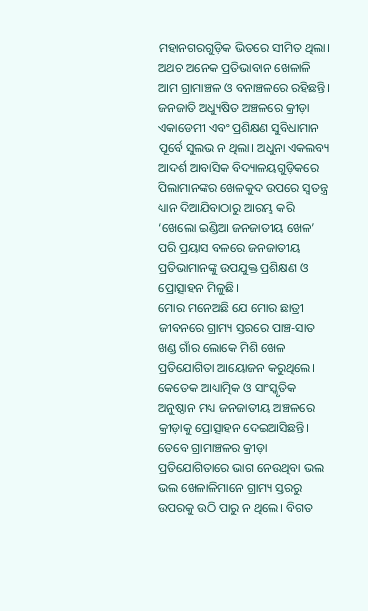ମହାନଗରଗୁଡ଼ିକ ଭିତରେ ସୀମିତ ଥିଲା। ଅଥଚ ଅନେକ ପ୍ରତିଭାବାନ ଖେଳାଳି ଆମ ଗ୍ରାମାଞ୍ଚଳ ଓ ବନାଞ୍ଚଳରେ ରହିଛନ୍ତି।
ଜନଜାତି ଅଧ୍ୟୁଷିତ ଅଞ୍ଚଳରେ କ୍ରୀଡ଼ା ଏକାଡେମୀ ଏବଂ ପ୍ରଶିକ୍ଷଣ ସୁବିଧାମାନ ପୂର୍ବେ ସୁଲଭ ନ ଥିଲା। ଅଧୁନା ଏକଲବ୍ୟ ଆଦର୍ଶ ଆବାସିକ ବିଦ୍ୟାଳୟଗୁଡ଼ିକରେ ପିଲାମାନଙ୍କର ଖେଳକୁଦ ଉପରେ ସ୍ବତନ୍ତ୍ର ଧ୍ୟାନ ଦିଆଯିବାଠାରୁ ଆରମ୍ଭ କରି ‘ଖେଲୋ ଇଣ୍ଡିଆ ଜନଜାତୀୟ ଖେଳ’ ପରି ପ୍ରୟାସ ବଳରେ ଜନଜାତୀୟ ପ୍ରତିଭାମାନଙ୍କୁ ଉପଯୁକ୍ତ ପ୍ରଶିକ୍ଷଣ ଓ ପ୍ରୋତ୍ସାହନ ମିଳୁଛି।
ମୋର ମନେଅଛି ଯେ ମୋର ଛାତ୍ରୀ ଜୀବନରେ ଗ୍ରାମ୍ୟ ସ୍ତରରେ ପାଞ୍ଚ-ସାତ ଖଣ୍ଡ ଗାଁର ଲୋକେ ମିଶି ଖେଳ ପ୍ରତିଯୋଗିତା ଆୟୋଜନ କରୁଥିଲେ। କେତେକ ଆଧ୍ୟାତ୍ମିକ ଓ ସାଂସ୍କୃତିକ ଅନୁଷ୍ଠାନ ମଧ୍ୟ ଜନଜାତୀୟ ଅଞ୍ଚଳରେ କ୍ରୀଡ଼ାକୁ ପ୍ରୋତ୍ସାହନ ଦେଇଆସିଛନ୍ତି। ତେବେ ଗ୍ରାମାଞ୍ଚଳର କ୍ରୀଡ଼ା ପ୍ରତିଯୋଗିତାରେ ଭାଗ ନେଉଥିବା ଭଲ ଭଲ ଖେଳାଳିମାନେ ଗ୍ରାମ୍ୟ ସ୍ତରରୁ ଉପରକୁ ଉଠି ପାରୁ ନ ଥିଲେ। ବିଗତ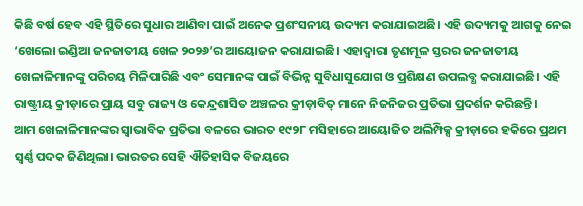କିଛି ବର୍ଷ ହେବ ଏହି ସ୍ଥିତିରେ ସୁଧାର ଆଣିବା ପାଇଁ ଅନେକ ପ୍ରଶଂସନୀୟ ଉଦ୍ୟମ କରାଯାଇଅଛି। ଏହି ଉଦ୍ୟମକୁ ଆଗକୁ ନେଇ ‘ଖେଲୋ ଇଣ୍ଡିଆ ଜନଜାତୀୟ ଖେଳ ୨୦୨୬’ର ଆୟୋଜନ କରାଯାଇଛି। ଏହାଦ୍ୱାରା ତୃଣମୂଳ ସ୍ତରର ଜନଜାତୀୟ ଖେଳାଳିମାନଙ୍କୁ ପରିଚୟ ମିଳିପାରିଛି ଏବଂ ସେମାନଙ୍କ ପାଇଁ ବିଭିନ୍ନ ସୁବିଧାସୁଯୋଗ ଓ ପ୍ରଶିକ୍ଷଣ ଉପଲବ୍ଧ କରାଯାଇଛି। ଏହି ରାଷ୍ଟ୍ରୀୟ କ୍ରୀଡ଼ାରେ ପ୍ରାୟ ସବୁ ରାଜ୍ୟ ଓ କେନ୍ଦ୍ରଶାସିତ ଅଞ୍ଚଳର କ୍ରୀଡ଼ାବିତ୍ ମାନେ ନିଜନିଜର ପ୍ରତିଭା ପ୍ରଦର୍ଶନ କରିଛନ୍ତି।
ଆମ ଖେଳାଳିମାନଙ୍କର ସ୍ବାଭାବିକ ପ୍ରତିଭା ବଳରେ ଭାରତ ୧୯୨୮ ମସିହାରେ ଆୟୋଜିତ ଅଲିମ୍ପିକ୍ସ କ୍ରୀଡ଼ାରେ ହକିରେ ପ୍ରଥମ ସ୍ବର୍ଣ୍ଣ ପଦକ ଜିଣିଥିଲା। ଭାରତର ସେହି ଐତିହାସିକ ବିଜୟରେ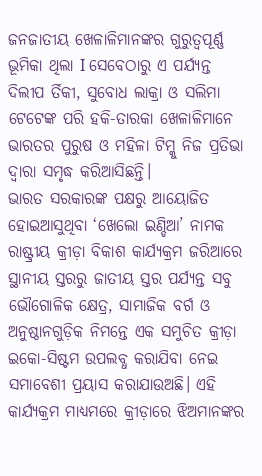ଜନଜାତୀୟ ଖେଳାଳିମାନଙ୍କର ଗୁରୁତ୍ୱପୂର୍ଣ୍ଣ ଭୂମିକା ଥିଲା I ସେବେଠାରୁ ଏ ପର୍ଯ୍ୟନ୍ତ ଦିଲୀପ ର୍ତିକୀ, ସୁବୋଧ ଲାକ୍ରା ଓ ସଲିମା ଟେଟେଙ୍କ ପରି ହକି-ତାରକା ଖେଳାଳିମାନେ ଭାରତର ପୁରୁଷ ଓ ମହିଳା ଟିମ୍କୁ ନିଜ ପ୍ରତିଭା ଦ୍ୱାରା ସମୃଦ୍ଧ କରିଆସିଛନ୍ତି।
ଭାରତ ସରକାରଙ୍କ ପକ୍ଷରୁ ଆୟୋଜିତ ହୋଇଆସୁଥିବା ‘ଖେଲୋ ଇଣ୍ଡିଆ’ ନାମକ ରାଷ୍ଟ୍ରୀୟ କ୍ରୀଡ଼ା ବିକାଶ କାର୍ଯ୍ୟକ୍ରମ ଜରିଆରେ ସ୍ଥାନୀୟ ସ୍ତରରୁ ଜାତୀୟ ସ୍ତର ପର୍ଯ୍ୟନ୍ତ ସବୁ ଭୌଗୋଳିକ କ୍ଷେତ୍ର, ସାମାଜିକ ବର୍ଗ ଓ ଅନୁଷ୍ଠାନଗୁଡ଼ିକ ନିମନ୍ତେ ଏକ ସମୁଚିତ କ୍ରୀଡ଼ା ଇକୋ-ସିଷ୍ଟମ ଉପଲବ୍ଧ କରାଯିବା ନେଇ ସମାବେଶୀ ପ୍ରୟାସ କରାଯାଉଅଛି। ଏହି କାର୍ଯ୍ୟକ୍ରମ ମାଧ୍ୟମରେ କ୍ରୀଡ଼ାରେ ଝିଅମାନଙ୍କର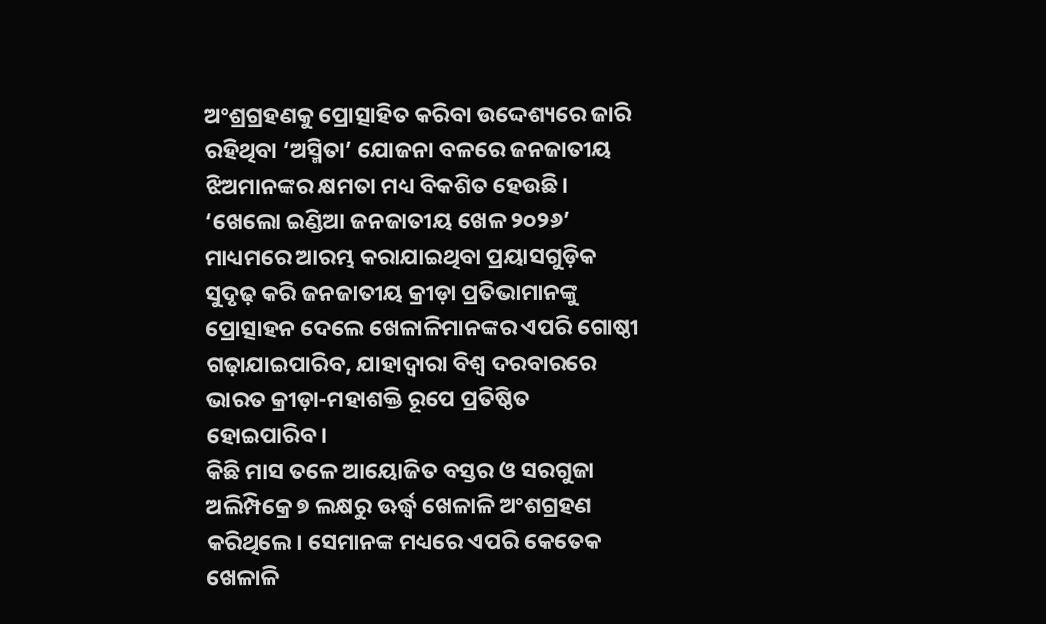ଅଂଶ୍ରଗ୍ରହଣକୁ ପ୍ରୋତ୍ସାହିତ କରିବା ଉଦ୍ଦେଶ୍ୟରେ ଜାରି ରହିଥିବା ‘ଅସ୍ମିତା’ ଯୋଜନା ବଳରେ ଜନଜାତୀୟ ଝିଅମାନଙ୍କର କ୍ଷମତା ମଧ୍ୟ ବିକଶିତ ହେଉଛି। ‘ଖେଲୋ ଇଣ୍ଡିଆ ଜନଜାତୀୟ ଖେଳ ୨୦୨୬’ ମାଧ୍ୟମରେ ଆରମ୍ଭ କରାଯାଇଥିବା ପ୍ରୟାସଗୁଡ଼ିକ ସୁଦୃଢ଼ କରି ଜନଜାତୀୟ କ୍ରୀଡ଼ା ପ୍ରତିଭାମାନଙ୍କୁ ପ୍ରୋତ୍ସାହନ ଦେଲେ ଖେଳାଳିମାନଙ୍କର ଏପରି ଗୋଷ୍ଠୀ ଗଢ଼ାଯାଇପାରିବ, ଯାହାଦ୍ୱାରା ବିଶ୍ୱ ଦରବାରରେ ଭାରତ କ୍ରୀଡ଼ା-ମହାଶକ୍ତି ରୂପେ ପ୍ରତିଷ୍ଠିତ ହୋଇପାରିବ।
କିଛି ମାସ ତଳେ ଆୟୋଜିତ ବସ୍ତର ଓ ସରଗୁଜା ଅଲିମ୍ପିକ୍ରେ ୭ ଲକ୍ଷରୁ ଊର୍ଦ୍ଧ୍ୱ ଖେଳାଳି ଅଂଶଗ୍ରହଣ କରିଥିଲେ। ସେମାନଙ୍କ ମଧ୍ୟରେ ଏପରି କେତେକ ଖେଳାଳି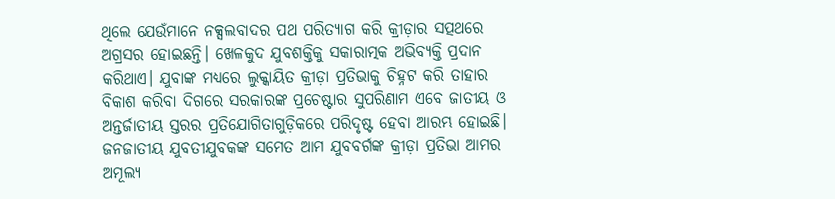ଥିଲେ ଯେଉଁମାନେ ନକ୍ସଲବାଦର ପଥ ପରିତ୍ୟାଗ କରି କ୍ରୀଡ଼ାର ସତ୍ପଥରେ ଅଗ୍ରସର ହୋଇଛନ୍ତି। ଖେଳକୁଦ ଯୁବଶକ୍ତିକୁ ସକାରାତ୍ମକ ଅଭିବ୍ୟକ୍ତି ପ୍ରଦାନ କରିଥାଏ। ଯୁବାଙ୍କ ମଧ୍ୟରେ ଲୁକ୍କାୟିତ କ୍ରୀଡ଼ା ପ୍ରତିଭାକୁ ଚିହ୍ନଟ କରି ତାହାର ବିକାଶ କରିବା ଦିଗରେ ସରକାରଙ୍କ ପ୍ରଚେଷ୍ଟାର ସୁପରିଣାମ ଏବେ ଜାତୀୟ ଓ ଅନ୍ତର୍ଜାତୀୟ ସ୍ତରର ପ୍ରତିଯୋଗିତାଗୁଡ଼ିକରେ ପରିଦୃଷ୍ଟ ହେବା ଆରମ୍ଭ ହୋଇଛି।
ଜନଜାତୀୟ ଯୁବତୀଯୁବକଙ୍କ ସମେତ ଆମ ଯୁବବର୍ଗଙ୍କ କ୍ରୀଡ଼ା ପ୍ରତିଭା ଆମର ଅମୂଲ୍ୟ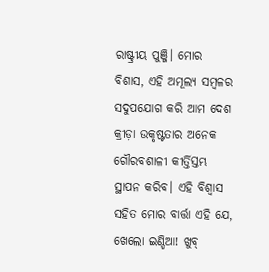ରାଷ୍ଟ୍ରୀୟ ପୁଞ୍ଜି। ମୋର ବିଶାସ, ଏହି ଅମୂଲ୍ୟ ସମ୍ବଳର ସଦୁପଯୋଗ କରି ଆମ ଦେଶ କ୍ରୀଡ଼ା ଉକୃଷ୍ଟତାର ଅନେକ ଗୌରବଶାଳୀ କୀର୍ତ୍ତିସ୍ତମ୍ଭ ସ୍ଥାପନ କରିବ। ଏହି ବିଶ୍ୱାସ ସହିତ ମୋର ବାର୍ତ୍ତା ଏହି ଯେ, ଖେଲୋ ଇଣ୍ଡିଆ! ଖୁବ୍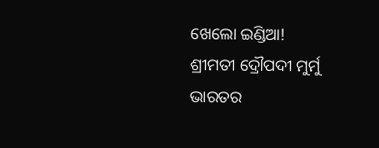ଖେଲୋ ଇଣ୍ଡିଆ!
ଶ୍ରୀମତୀ ଦ୍ରୌପଦୀ ମୁର୍ମୁ
ଭାରତର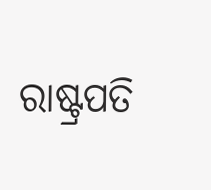ରାଷ୍ଟ୍ରପତି